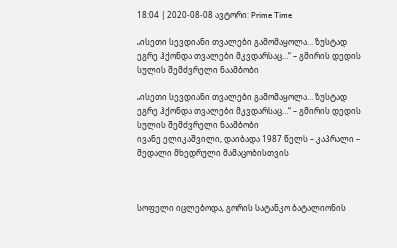18:04 | 2020-08-08 ავტორი: Prime Time

„ისეთი სევდიანი თვალები გამომაყოლა… ზუსტად ეგრე ჰქონდა თვალები მკვდარსაც…“ – გმირის დედის სულის შემძვრელი ნაამბობი

„ისეთი სევდიანი თვალები გამომაყოლა… ზუსტად ეგრე ჰქონდა თვალები მკვდარსაც…“ – გმირის დედის სულის შემძვრელი ნაამბობი
ივანე ელიკაშვილი, დაიბადა 1987 წელს – კაპრალი – მედალი მხედრული მამაცობისთვის



სოფელი იცლებოდა, გორის სატანკო ბატალიონის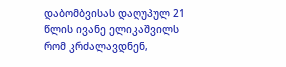დაბომბვისას დაღუპულ 21 წლის ივანე ელიკაშვილს რომ კრძალავდნენ,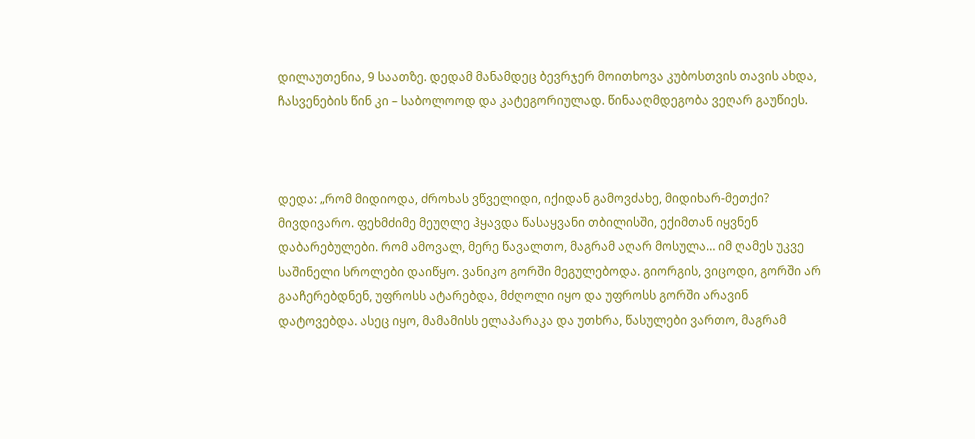დილაუთენია, 9 საათზე. დედამ მანამდეც ბევრჯერ მოითხოვა კუბოსთვის თავის ახდა, ჩასვენების წინ კი – საბოლოოდ და კატეგორიულად. წინააღმდეგობა ვეღარ გაუწიეს.



დედა: „რომ მიდიოდა, ძროხას ვწველიდი, იქიდან გამოვძახე, მიდიხარ-მეთქი? მივდივარო. ფეხმძიმე მეუღლე ჰყავდა წასაყვანი თბილისში, ექიმთან იყვნენ დაბარებულები. რომ ამოვალ, მერე წავალთო, მაგრამ აღარ მოსულა… იმ ღამეს უკვე საშინელი სროლები დაიწყო. ვანიკო გორში მეგულებოდა. გიორგის, ვიცოდი, გორში არ გააჩერებდნენ, უფროსს ატარებდა, მძღოლი იყო და უფროსს გორში არავინ დატოვებდა. ასეც იყო, მამამისს ელაპარაკა და უთხრა, წასულები ვართო, მაგრამ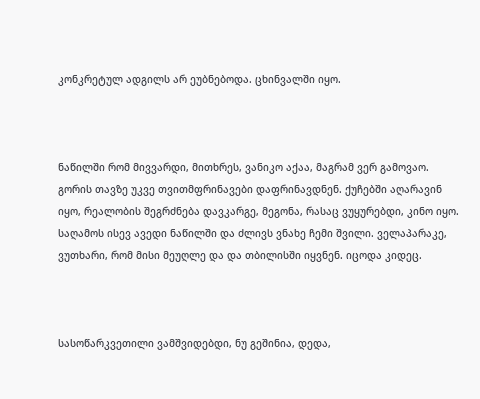კონკრეტულ ადგილს არ ეუბნებოდა. ცხინვალში იყო.



ნაწილში რომ მივვარდი, მითხრეს, ვანიკო აქაა, მაგრამ ვერ გამოვაო. გორის თავზე უკვე თვითმფრინავები დაფრინავდნენ. ქუჩებში აღარავინ იყო, რეალობის შეგრძნება დავკარგე, მეგონა, რასაც ვუყურებდი, კინო იყო. საღამოს ისევ ავედი ნაწილში და ძლივს ვნახე ჩემი შვილი. ველაპარაკე, ვუთხარი, რომ მისი მეუღლე და და თბილისში იყვნენ. იცოდა კიდეც.



სასოწარკვეთილი ვამშვიდებდი, ნუ გეშინია, დედა,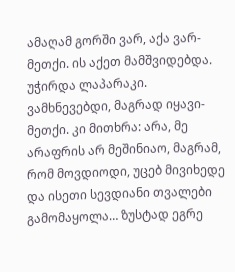ამაღამ გორში ვარ, აქა ვარ-მეთქი. ის აქეთ მამშვიდებდა. უჭირდა ლაპარაკი. ვამხნევებდი, მაგრად იყავი-მეთქი. კი მითხრა: არა, მე არაფრის არ მეშინიაო, მაგრამ, რომ მოვდიოდი, უცებ მივიხედე და ისეთი სევდიანი თვალები გამომაყოლა… ზუსტად ეგრე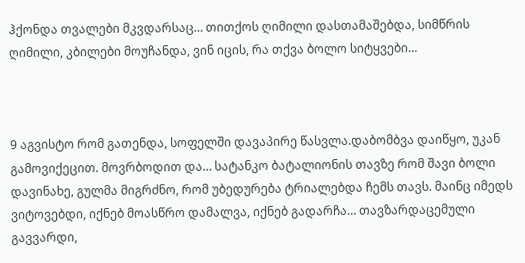ჰქონდა თვალები მკვდარსაც… თითქოს ღიმილი დასთამაშებდა, სიმწრის ღიმილი, კბილები მოუჩანდა, ვინ იცის, რა თქვა ბოლო სიტყვები…



9 აგვისტო რომ გათენდა, სოფელში დავაპირე წასვლა.დაბომბვა დაიწყო, უკან გამოვიქეცით. მოვრბოდით და… სატანკო ბატალიონის თავზე რომ შავი ბოლი დავინახე, გულმა მიგრძნო, რომ უბედურება ტრიალებდა ჩემს თავს. მაინც იმედს ვიტოვებდი, იქნებ მოასწრო დამალვა, იქნებ გადარჩა… თავზარდაცემული გავვარდი,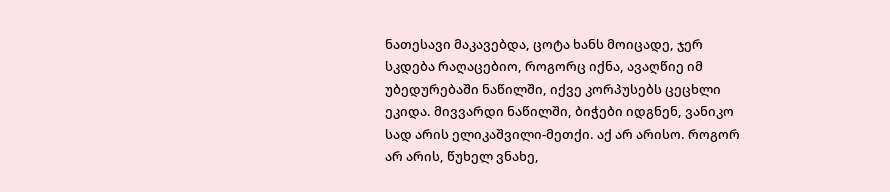ნათესავი მაკავებდა, ცოტა ხანს მოიცადე, ჯერ სკდება რაღაცებიო, როგორც იქნა, ავაღწიე იმ უბედურებაში ნაწილში, იქვე კორპუსებს ცეცხლი ეკიდა. მივვარდი ნაწილში, ბიჭები იდგნენ, ვანიკო სად არის ელიკაშვილი-მეთქი. აქ არ არისო. როგორ არ არის, წუხელ ვნახე,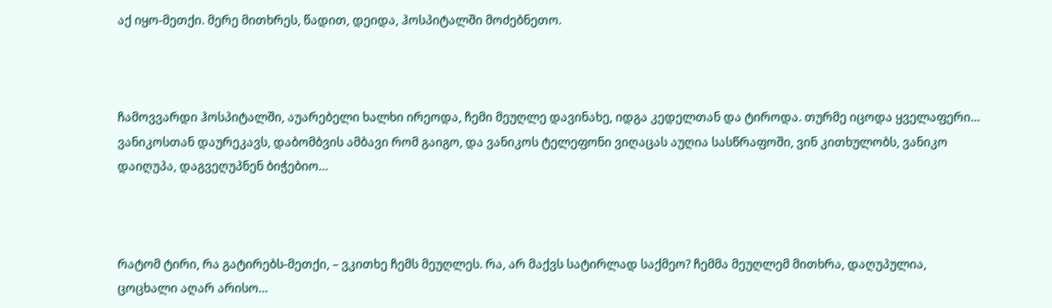აქ იყო-მეთქი. მერე მითხრეს, წადით, დეიდა, ჰოსპიტალში მოძებნეთო.



ჩამოვვარდი ჰოსპიტალში, აუარებელი ხალხი ირეოდა, ჩემი მეუღლე დავინახე, იდგა კედელთან და ტიროდა. თურმე იცოდა ყველაფერი… ვანიკოსთან დაურეკავს, დაბომბვის ამბავი რომ გაიგო, და ვანიკოს ტელეფონი ვიღაცას აუღია სასწრაფოში, ვინ კითხულობს, ვანიკო დაიღუპა, დაგვეღუპნენ ბიჭებიო…



რატომ ტირი, რა გატირებს-მეთქი, – ვკითხე ჩემს მეუღლეს. რა, არ მაქვს სატირლად საქმეო? ჩემმა მეუღლემ მითხრა, დაღუპულია, ცოცხალი აღარ არისო…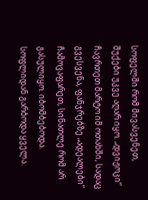სოფელში რომ მივასვენეთ, შუქები უკვე აღარ იყო. „დვიჟოკი“ ჩავრთეთ მარტო იმ ოთახში, სადაც გვესვენა, ფანჯრებზე „ადეალები“ ჩამოვაფარეთ, სინათლე რომ არ გასულიყო. იბომბებოდა. სოფლიდან გარბოდა ყველა.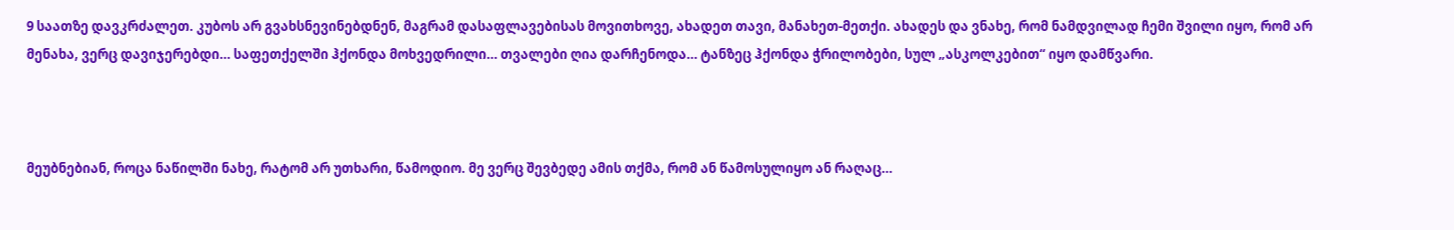9 საათზე დავკრძალეთ. კუბოს არ გვახსნევინებდნენ, მაგრამ დასაფლავებისას მოვითხოვე, ახადეთ თავი, მანახეთ-მეთქი. ახადეს და ვნახე, რომ ნამდვილად ჩემი შვილი იყო, რომ არ მენახა, ვერც დავიჯერებდი… საფეთქელში ჰქონდა მოხვედრილი… თვალები ღია დარჩენოდა… ტანზეც ჰქონდა ჭრილობები, სულ „ასკოლკებით“ იყო დამწვარი.



მეუბნებიან, როცა ნაწილში ნახე, რატომ არ უთხარი, წამოდიო. მე ვერც შევბედე ამის თქმა, რომ ან წამოსულიყო ან რაღაც…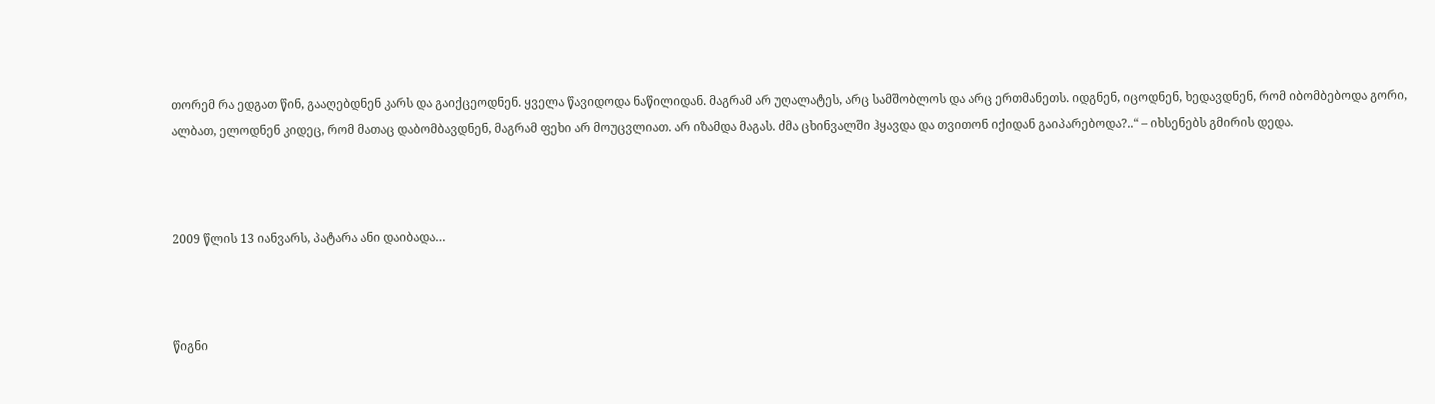თორემ რა ედგათ წინ, გააღებდნენ კარს და გაიქცეოდნენ. ყველა წავიდოდა ნაწილიდან. მაგრამ არ უღალატეს, არც სამშობლოს და არც ერთმანეთს. იდგნენ, იცოდნენ, ხედავდნენ, რომ იბომბებოდა გორი, ალბათ, ელოდნენ კიდეც, რომ მათაც დაბომბავდნენ, მაგრამ ფეხი არ მოუცვლიათ. არ იზამდა მაგას. ძმა ცხინვალში ჰყავდა და თვითონ იქიდან გაიპარებოდა?..“ – იხსენებს გმირის დედა.



2009 წლის 13 იანვარს, პატარა ანი დაიბადა…



წიგნი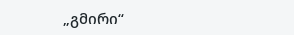„გმირი“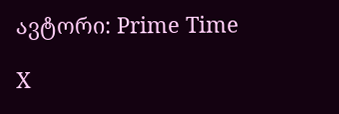ავტორი: Prime Time

X